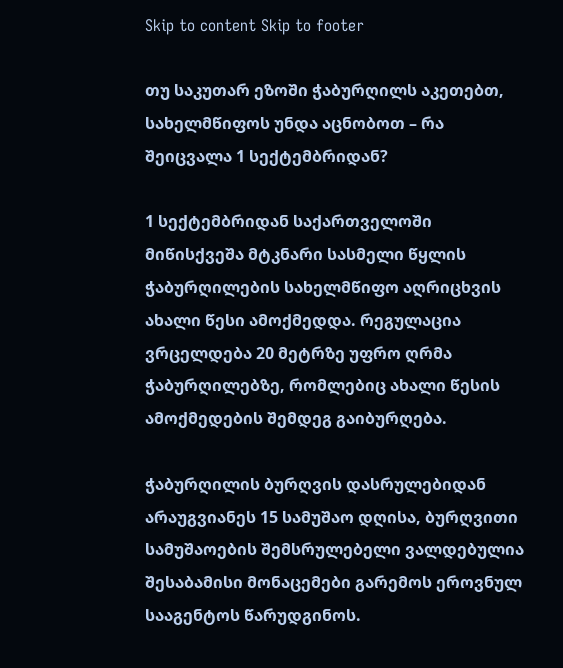Skip to content Skip to footer

თუ საკუთარ ეზოში ჭაბურღილს აკეთებთ, სახელმწიფოს უნდა აცნობოთ – რა შეიცვალა 1 სექტემბრიდან?

1 სექტემბრიდან საქართველოში მიწისქვეშა მტკნარი სასმელი წყლის ჭაბურღილების სახელმწიფო აღრიცხვის ახალი წესი ამოქმედდა. რეგულაცია ვრცელდება 20 მეტრზე უფრო ღრმა ჭაბურღილებზე, რომლებიც ახალი წესის ამოქმედების შემდეგ გაიბურღება.

ჭაბურღილის ბურღვის დასრულებიდან არაუგვიანეს 15 სამუშაო დღისა, ბურღვითი სამუშაოების შემსრულებელი ვალდებულია შესაბამისი მონაცემები გარემოს ეროვნულ სააგენტოს წარუდგინოს.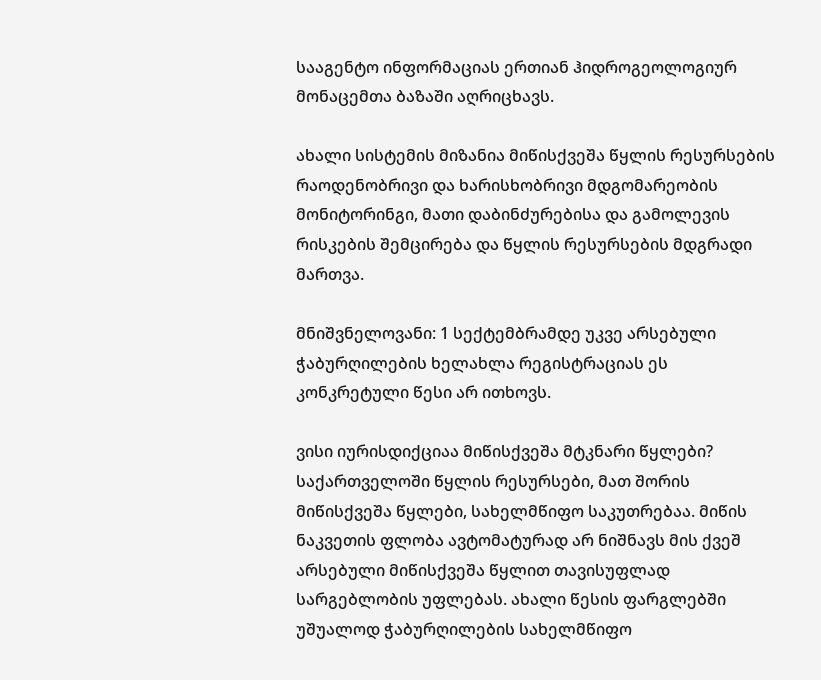სააგენტო ინფორმაციას ერთიან ჰიდროგეოლოგიურ მონაცემთა ბაზაში აღრიცხავს.

ახალი სისტემის მიზანია მიწისქვეშა წყლის რესურსების რაოდენობრივი და ხარისხობრივი მდგომარეობის მონიტორინგი, მათი დაბინძურებისა და გამოლევის რისკების შემცირება და წყლის რესურსების მდგრადი მართვა.

მნიშვნელოვანი: 1 სექტემბრამდე უკვე არსებული ჭაბურღილების ხელახლა რეგისტრაციას ეს კონკრეტული წესი არ ითხოვს.

ვისი იურისდიქციაა მიწისქვეშა მტკნარი წყლები?
საქართველოში წყლის რესურსები, მათ შორის მიწისქვეშა წყლები, სახელმწიფო საკუთრებაა. მიწის ნაკვეთის ფლობა ავტომატურად არ ნიშნავს მის ქვეშ არსებული მიწისქვეშა წყლით თავისუფლად სარგებლობის უფლებას. ახალი წესის ფარგლებში უშუალოდ ჭაბურღილების სახელმწიფო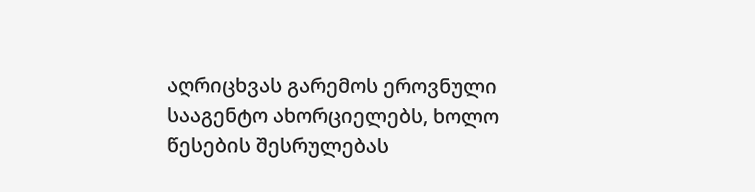აღრიცხვას გარემოს ეროვნული სააგენტო ახორციელებს, ხოლო წესების შესრულებას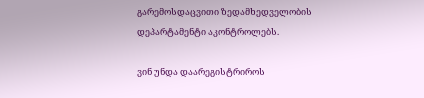გარემოსდაცვითი ზედამხედველობის დეპარტამენტი აკონტროლებს.

ვინ უნდა დაარეგისტრიროს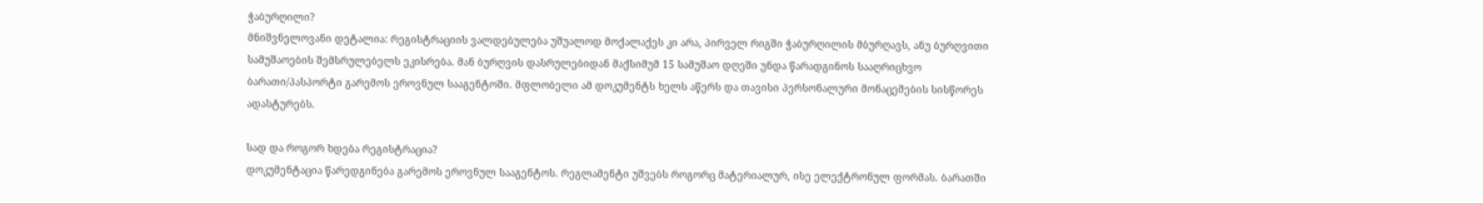ჭაბურღილი?
მნიშვნელოვანი დეტალია: რეგისტრაციის ვალდებულება უშუალოდ მოქალაქეს კი არა, პირველ რიგში ჭაბურღილის მბურღავს, ანუ ბურღვითი სამუშაოების შემსრულებელს ეკისრება. მან ბურღვის დასრულებიდან მაქსიმუმ 15 სამუშაო დღეში უნდა წარადგინოს სააღრიცხვო ბარათი/პასპორტი გარემოს ეროვნულ სააგენტოში. მფლობელი ამ დოკუმენტს ხელს აწერს და თავისი პერსონალური მონაცემების სისწორეს ადასტურებს.

სად და როგორ ხდება რეგისტრაცია?
დოკუმენტაცია წარედგინება გარემოს ეროვნულ სააგენტოს. რეგლამენტი უშვებს როგორც მატერიალურ, ისე ელექტრონულ ფორმას. ბარათში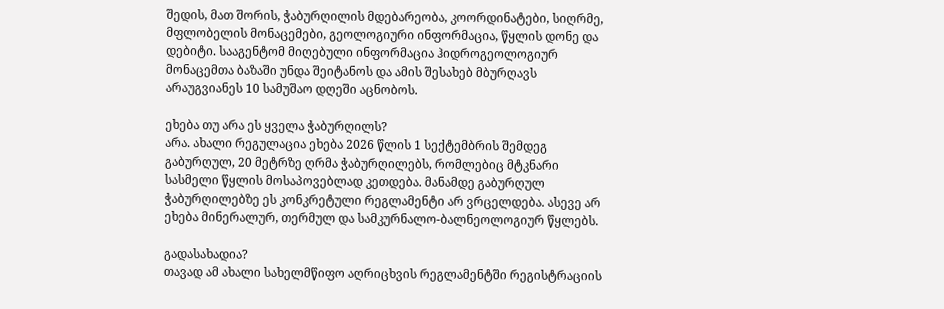შედის, მათ შორის, ჭაბურღილის მდებარეობა, კოორდინატები, სიღრმე, მფლობელის მონაცემები, გეოლოგიური ინფორმაცია, წყლის დონე და დებიტი. სააგენტომ მიღებული ინფორმაცია ჰიდროგეოლოგიურ მონაცემთა ბაზაში უნდა შეიტანოს და ამის შესახებ მბურღავს არაუგვიანეს 10 სამუშაო დღეში აცნობოს.

ეხება თუ არა ეს ყველა ჭაბურღილს?
არა. ახალი რეგულაცია ეხება 2026 წლის 1 სექტემბრის შემდეგ გაბურღულ, 20 მეტრზე ღრმა ჭაბურღილებს, რომლებიც მტკნარი სასმელი წყლის მოსაპოვებლად კეთდება. მანამდე გაბურღულ ჭაბურღილებზე ეს კონკრეტული რეგლამენტი არ ვრცელდება. ასევე არ ეხება მინერალურ, თერმულ და სამკურნალო-ბალნეოლოგიურ წყლებს.

გადასახადია?
თავად ამ ახალი სახელმწიფო აღრიცხვის რეგლამენტში რეგისტრაციის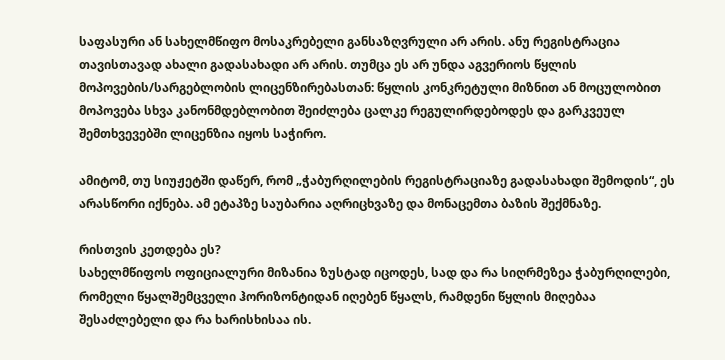საფასური ან სახელმწიფო მოსაკრებელი განსაზღვრული არ არის. ანუ რეგისტრაცია თავისთავად ახალი გადასახადი არ არის. თუმცა ეს არ უნდა აგვერიოს წყლის მოპოვების/სარგებლობის ლიცენზირებასთან: წყლის კონკრეტული მიზნით ან მოცულობით მოპოვება სხვა კანონმდებლობით შეიძლება ცალკე რეგულირდებოდეს და გარკვეულ შემთხვევებში ლიცენზია იყოს საჭირო.

ამიტომ, თუ სიუჟეტში დაწერ, რომ „ჭაბურღილების რეგისტრაციაზე გადასახადი შემოდის“, ეს არასწორი იქნება. ამ ეტაპზე საუბარია აღრიცხვაზე და მონაცემთა ბაზის შექმნაზე.

რისთვის კეთდება ეს?
სახელმწიფოს ოფიციალური მიზანია ზუსტად იცოდეს, სად და რა სიღრმეზეა ჭაბურღილები, რომელი წყალშემცველი ჰორიზონტიდან იღებენ წყალს, რამდენი წყლის მიღებაა შესაძლებელი და რა ხარისხისაა ის.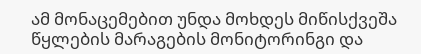ამ მონაცემებით უნდა მოხდეს მიწისქვეშა წყლების მარაგების მონიტორინგი და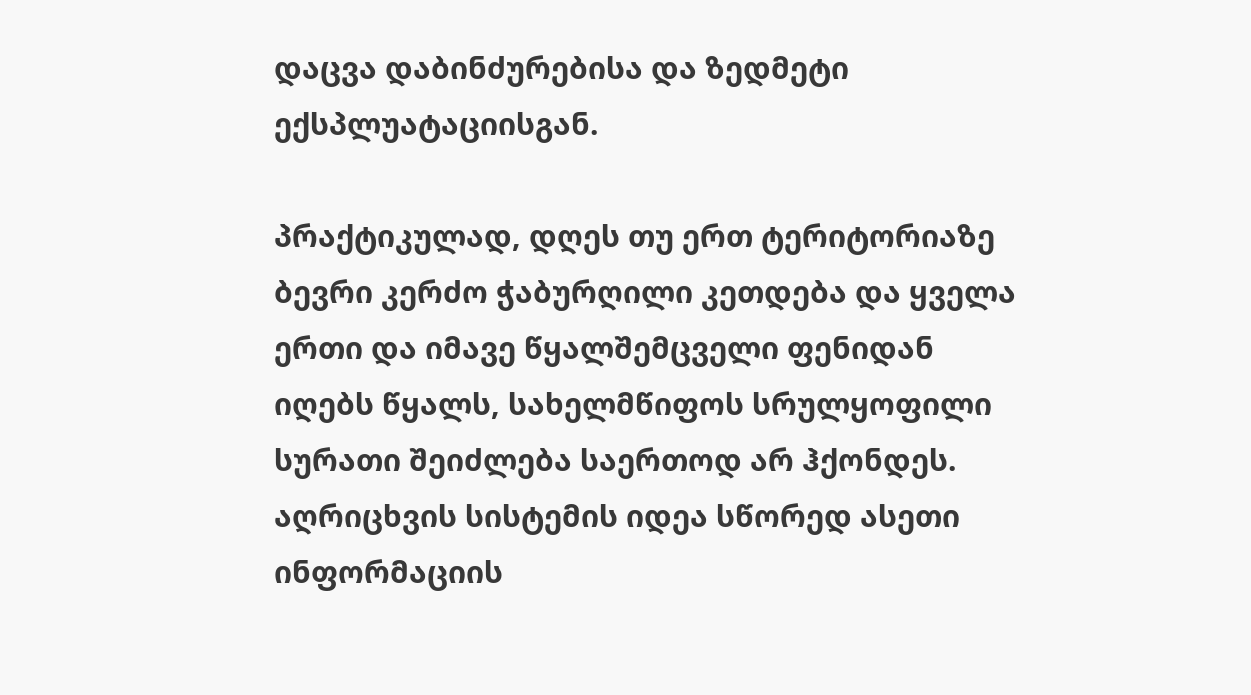დაცვა დაბინძურებისა და ზედმეტი ექსპლუატაციისგან.

პრაქტიკულად, დღეს თუ ერთ ტერიტორიაზე ბევრი კერძო ჭაბურღილი კეთდება და ყველა ერთი და იმავე წყალშემცველი ფენიდან იღებს წყალს, სახელმწიფოს სრულყოფილი სურათი შეიძლება საერთოდ არ ჰქონდეს. აღრიცხვის სისტემის იდეა სწორედ ასეთი ინფორმაციის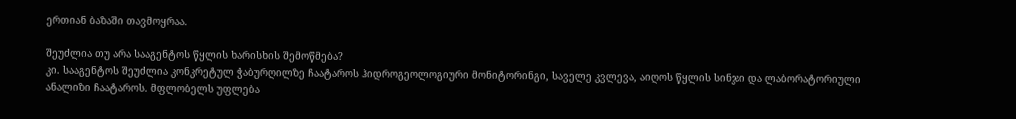ერთიან ბაზაში თავმოყრაა.

შეუძლია თუ არა სააგენტოს წყლის ხარისხის შემოწმება?
კი. სააგენტოს შეუძლია კონკრეტულ ჭაბურღილზე ჩაატაროს ჰიდროგეოლოგიური მონიტორინგი, საველე კვლევა, აიღოს წყლის სინჯი და ლაბორატორიული ანალიზი ჩაატაროს. მფლობელს უფლება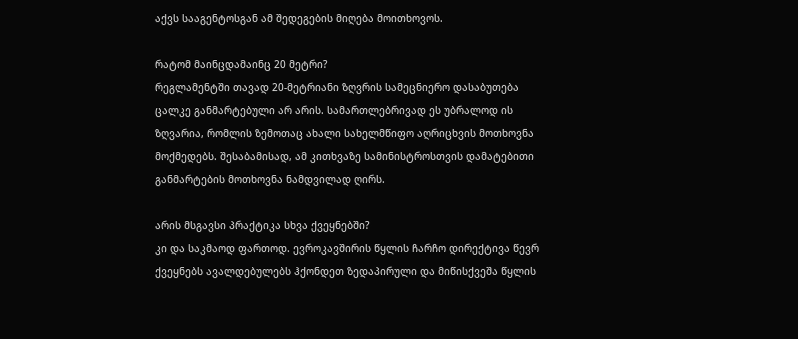აქვს სააგენტოსგან ამ შედეგების მიღება მოითხოვოს.

რატომ მაინცდამაინც 20 მეტრი?
რეგლამენტში თავად 20-მეტრიანი ზღვრის სამეცნიერო დასაბუთება ცალკე განმარტებული არ არის. სამართლებრივად ეს უბრალოდ ის ზღვარია, რომლის ზემოთაც ახალი სახელმწიფო აღრიცხვის მოთხოვნა მოქმედებს. შესაბამისად, ამ კითხვაზე სამინისტროსთვის დამატებითი განმარტების მოთხოვნა ნამდვილად ღირს.

არის მსგავსი პრაქტიკა სხვა ქვეყნებში?
კი და საკმაოდ ფართოდ. ევროკავშირის წყლის ჩარჩო დირექტივა წევრ ქვეყნებს ავალდებულებს ჰქონდეთ ზედაპირული და მიწისქვეშა წყლის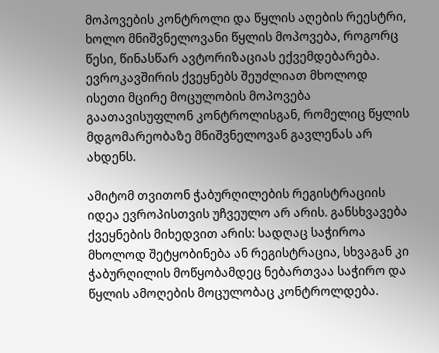მოპოვების კონტროლი და წყლის აღების რეესტრი, ხოლო მნიშვნელოვანი წყლის მოპოვება, როგორც წესი, წინასწარ ავტორიზაციას ექვემდებარება. ევროკავშირის ქვეყნებს შეუძლიათ მხოლოდ ისეთი მცირე მოცულობის მოპოვება გაათავისუფლონ კონტროლისგან, რომელიც წყლის მდგომარეობაზე მნიშვნელოვან გავლენას არ ახდენს.

ამიტომ თვითონ ჭაბურღილების რეგისტრაციის იდეა ევროპისთვის უჩვეულო არ არის. განსხვავება ქვეყნების მიხედვით არის: სადღაც საჭიროა მხოლოდ შეტყობინება ან რეგისტრაცია, სხვაგან კი ჭაბურღილის მოწყობამდეც ნებართვაა საჭირო და წყლის ამოღების მოცულობაც კონტროლდება.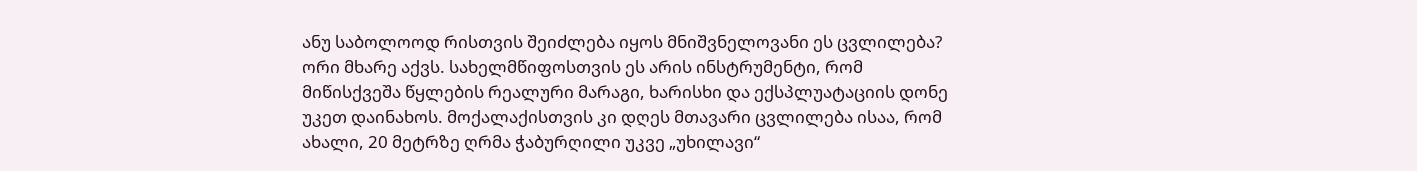ანუ საბოლოოდ რისთვის შეიძლება იყოს მნიშვნელოვანი ეს ცვლილება?
ორი მხარე აქვს. სახელმწიფოსთვის ეს არის ინსტრუმენტი, რომ მიწისქვეშა წყლების რეალური მარაგი, ხარისხი და ექსპლუატაციის დონე უკეთ დაინახოს. მოქალაქისთვის კი დღეს მთავარი ცვლილება ისაა, რომ ახალი, 20 მეტრზე ღრმა ჭაბურღილი უკვე „უხილავი“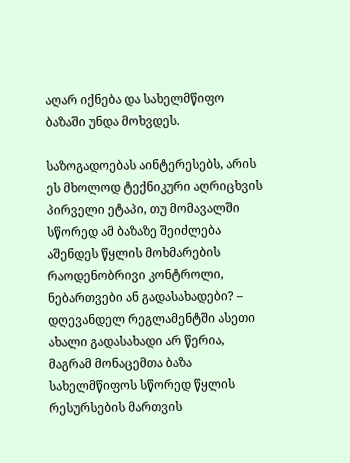აღარ იქნება და სახელმწიფო ბაზაში უნდა მოხვდეს.

საზოგადოებას აინტერესებს, არის ეს მხოლოდ ტექნიკური აღრიცხვის პირველი ეტაპი, თუ მომავალში სწორედ ამ ბაზაზე შეიძლება აშენდეს წყლის მოხმარების რაოდენობრივი კონტროლი, ნებართვები ან გადასახადები? – დღევანდელ რეგლამენტში ასეთი ახალი გადასახადი არ წერია, მაგრამ მონაცემთა ბაზა სახელმწიფოს სწორედ წყლის რესურსების მართვის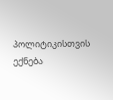პოლიტიკისთვის ექნება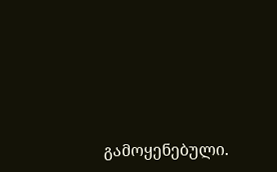გამოყენებული.